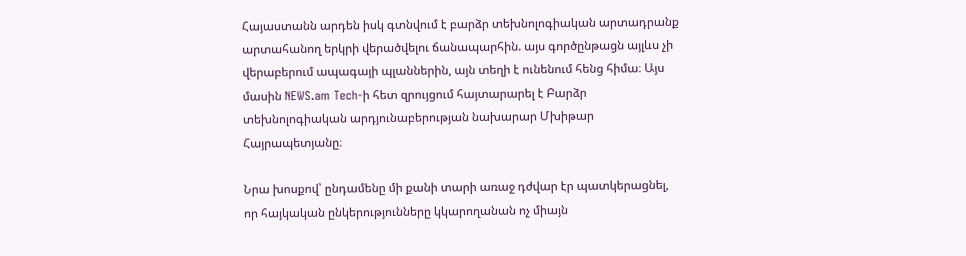Հայաստանն արդեն իսկ գտնվում է բարձր տեխնոլոգիական արտադրանք արտահանող երկրի վերածվելու ճանապարհին. այս գործընթացն այլևս չի վերաբերում ապագայի պլաններին, այն տեղի է ունենում հենց հիմա։ Այս մասին NEWS.am Tech-ի հետ զրույցում հայտարարել է Բարձր տեխնոլոգիական արդյունաբերության նախարար Մխիթար Հայրապետյանը։

Նրա խոսքով՝ ընդամենը մի քանի տարի առաջ դժվար էր պատկերացնել, որ հայկական ընկերությունները կկարողանան ոչ միայն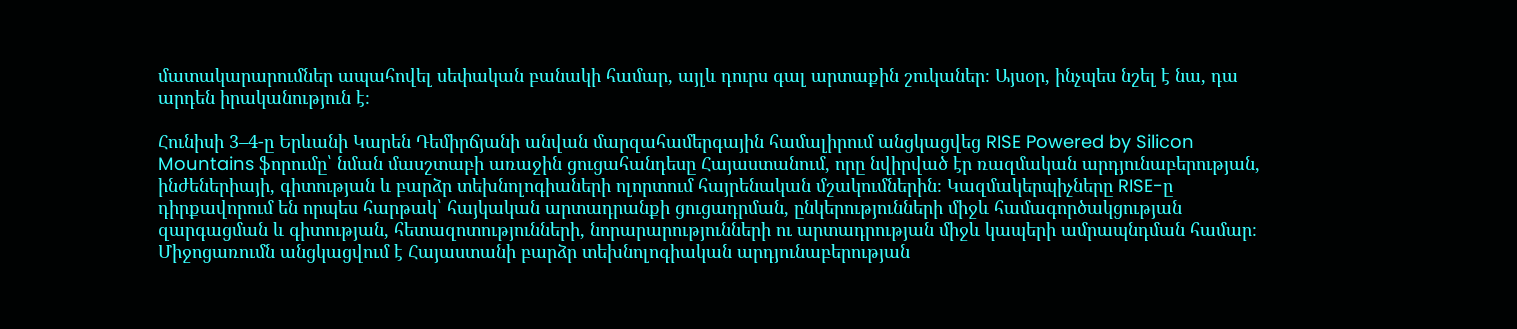մատակարարումներ ապահովել սեփական բանակի համար, այլև դուրս գալ արտաքին շուկաներ։ Այսօր, ինչպես նշել է նա, դա արդեն իրականություն է։

Հունիսի 3–4-ը Երևանի Կարեն Դեմիրճյանի անվան մարզահամերգային համալիրում անցկացվեց RISE Powered by Silicon Mountains ֆորումը՝ նման մասշտաբի առաջին ցուցահանդեսը Հայաստանում, որը նվիրված էր ռազմական արդյունաբերության, ինժեներիայի, գիտության և բարձր տեխնոլոգիաների ոլորտում հայրենական մշակումներին։ Կազմակերպիչները RISE-ը դիրքավորում են որպես հարթակ՝ հայկական արտադրանքի ցուցադրման, ընկերությունների միջև համագործակցության զարգացման և գիտության, հետազոտությունների, նորարարությունների ու արտադրության միջև կապերի ամրապնդման համար։ Միջոցառումն անցկացվում է Հայաստանի բարձր տեխնոլոգիական արդյունաբերության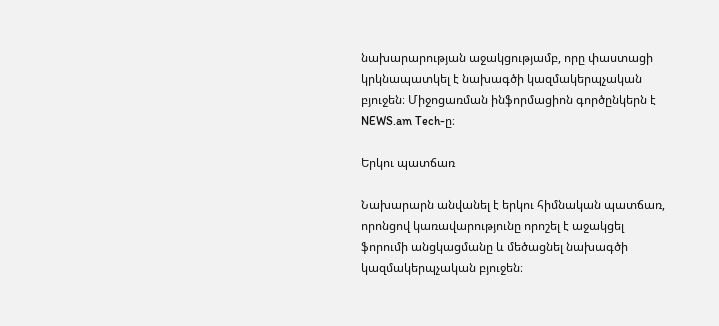նախարարության աջակցությամբ, որը փաստացի կրկնապատկել է նախագծի կազմակերպչական բյուջեն։ Միջոցառման ինֆորմացիոն գործընկերն է NEWS.am Tech-ը։

Երկու պատճառ

Նախարարն անվանել է երկու հիմնական պատճառ, որոնցով կառավարությունը որոշել է աջակցել ֆորումի անցկացմանը և մեծացնել նախագծի կազմակերպչական բյուջեն։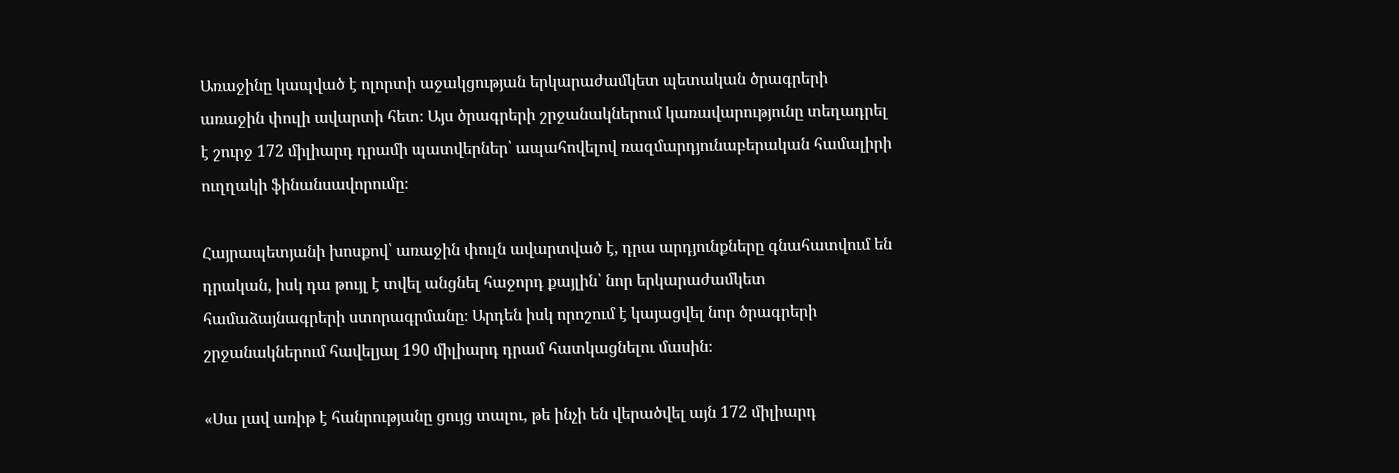Առաջինը կապված է ոլորտի աջակցության երկարաժամկետ պետական ծրագրերի առաջին փուլի ավարտի հետ։ Այս ծրագրերի շրջանակներում կառավարությունը տեղադրել է շուրջ 172 միլիարդ դրամի պատվերներ՝ ապահովելով ռազմարդյունաբերական համալիրի ուղղակի ֆինանսավորումը։

Հայրապետյանի խոսքով՝ առաջին փուլն ավարտված է, դրա արդյունքները գնահատվում են դրական, իսկ դա թույլ է տվել անցնել հաջորդ քայլին՝ նոր երկարաժամկետ համաձայնագրերի ստորագրմանը։ Արդեն իսկ որոշում է կայացվել նոր ծրագրերի շրջանակներում հավելյալ 190 միլիարդ դրամ հատկացնելու մասին։

«Սա լավ առիթ է հանրությանը ցույց տալու, թե ինչի են վերածվել այն 172 միլիարդ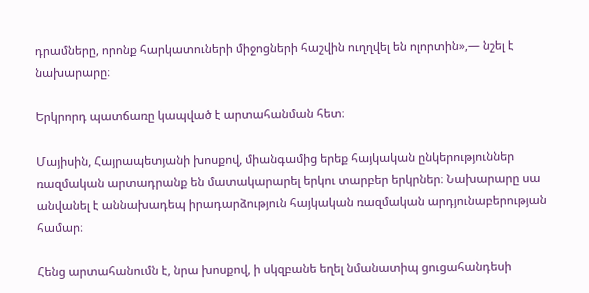դրամները, որոնք հարկատուների միջոցների հաշվին ուղղվել են ոլորտին»,— նշել է նախարարը։

Երկրորդ պատճառը կապված է արտահանման հետ։

Մայիսին, Հայրապետյանի խոսքով, միանգամից երեք հայկական ընկերություններ ռազմական արտադրանք են մատակարարել երկու տարբեր երկրներ։ Նախարարը սա անվանել է աննախադեպ իրադարձություն հայկական ռազմական արդյունաբերության համար։

Հենց արտահանումն է, նրա խոսքով, ի սկզբանե եղել նմանատիպ ցուցահանդեսի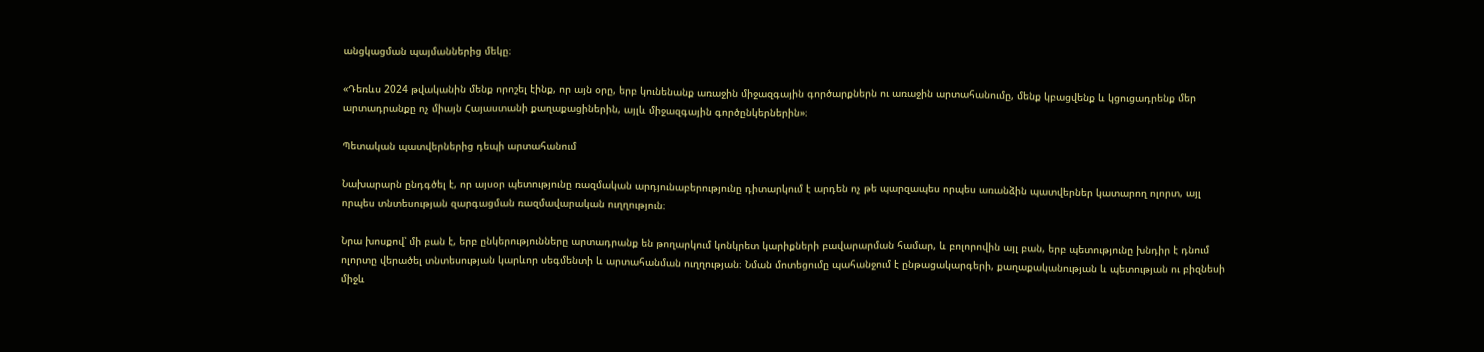անցկացման պայմաններից մեկը։

«Դեռևս 2024 թվականին մենք որոշել էինք, որ այն օրը, երբ կունենանք առաջին միջազգային գործարքներն ու առաջին արտահանումը, մենք կբացվենք և կցուցադրենք մեր արտադրանքը ոչ միայն Հայաստանի քաղաքացիներին, այլև միջազգային գործընկերներին»։

Պետական պատվերներից դեպի արտահանում

Նախարարն ընդգծել է, որ այսօր պետությունը ռազմական արդյունաբերությունը դիտարկում է արդեն ոչ թե պարզապես որպես առանձին պատվերներ կատարող ոլորտ, այլ որպես տնտեսության զարգացման ռազմավարական ուղղություն։

Նրա խոսքով՝ մի բան է, երբ ընկերությունները արտադրանք են թողարկում կոնկրետ կարիքների բավարարման համար, և բոլորովին այլ բան, երբ պետությունը խնդիր է դնում ոլորտը վերածել տնտեսության կարևոր սեգմենտի և արտահանման ուղղության։ Նման մոտեցումը պահանջում է ընթացակարգերի, քաղաքականության և պետության ու բիզնեսի միջև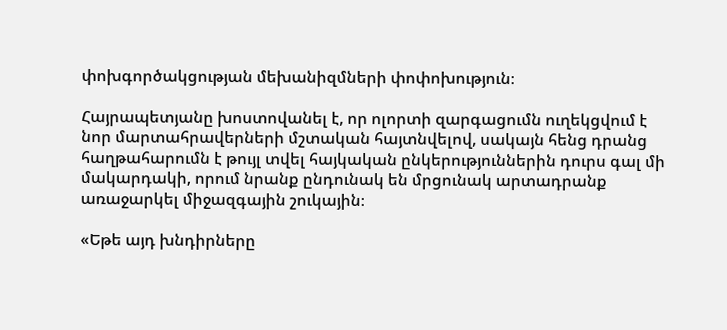փոխգործակցության մեխանիզմների փոփոխություն։

Հայրապետյանը խոստովանել է, որ ոլորտի զարգացումն ուղեկցվում է նոր մարտահրավերների մշտական հայտնվելով, սակայն հենց դրանց հաղթահարումն է թույլ տվել հայկական ընկերություններին դուրս գալ մի մակարդակի, որում նրանք ընդունակ են մրցունակ արտադրանք առաջարկել միջազգային շուկային։

«Եթե այդ խնդիրները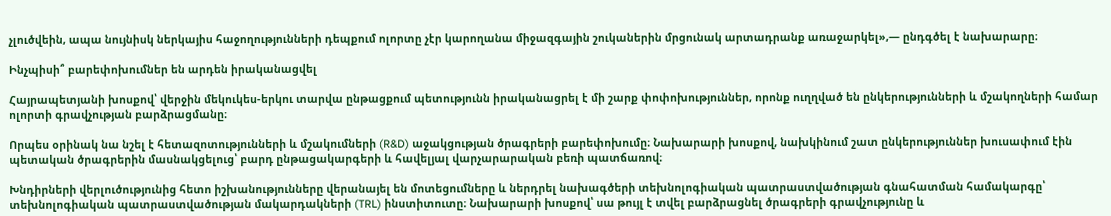չլուծվեին, ապա նույնիսկ ներկայիս հաջողությունների դեպքում ոլորտը չէր կարողանա միջազգային շուկաներին մրցունակ արտադրանք առաջարկել»,— ընդգծել է նախարարը։

Ինչպիսի՞ բարեփոխումներ են արդեն իրականացվել

Հայրապետյանի խոսքով՝ վերջին մեկուկես-երկու տարվա ընթացքում պետությունն իրականացրել է մի շարք փոփոխություններ, որոնք ուղղված են ընկերությունների և մշակողների համար ոլորտի գրավչության բարձրացմանը։

Որպես օրինակ նա նշել է հետազոտությունների և մշակումների (R&D) աջակցության ծրագրերի բարեփոխումը։ Նախարարի խոսքով, նախկինում շատ ընկերություններ խուսափում էին պետական ծրագրերին մասնակցելուց՝ բարդ ընթացակարգերի և հավելյալ վարչարարական բեռի պատճառով։

Խնդիրների վերլուծությունից հետո իշխանությունները վերանայել են մոտեցումները և ներդրել նախագծերի տեխնոլոգիական պատրաստվածության գնահատման համակարգը՝ տեխնոլոգիական պատրաստվածության մակարդակների (TRL) ինստիտուտը։ Նախարարի խոսքով՝ սա թույլ է տվել բարձրացնել ծրագրերի գրավչությունը և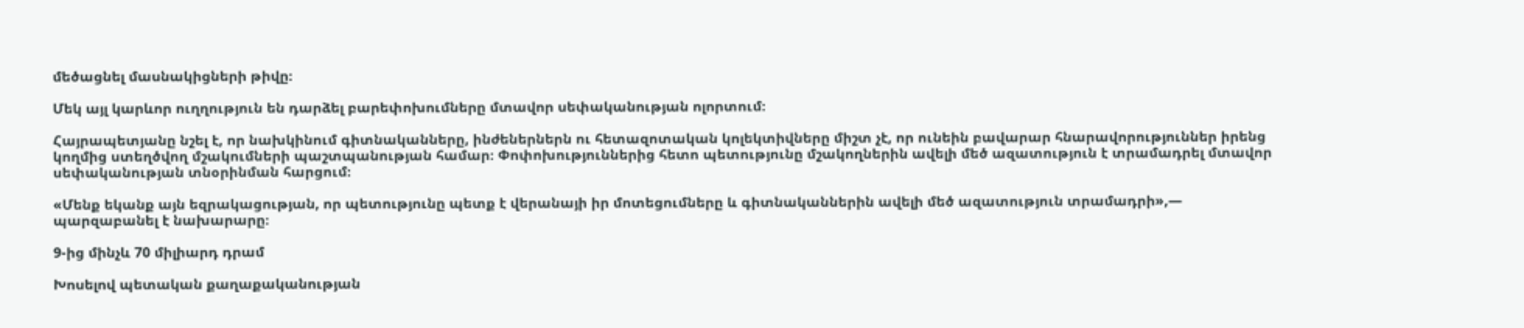մեծացնել մասնակիցների թիվը։

Մեկ այլ կարևոր ուղղություն են դարձել բարեփոխումները մտավոր սեփականության ոլորտում։

Հայրապետյանը նշել է, որ նախկինում գիտնականները, ինժեներներն ու հետազոտական կոլեկտիվները միշտ չէ, որ ունեին բավարար հնարավորություններ իրենց կողմից ստեղծվող մշակումների պաշտպանության համար։ Փոփոխություններից հետո պետությունը մշակողներին ավելի մեծ ազատություն է տրամադրել մտավոր սեփականության տնօրինման հարցում։

«Մենք եկանք այն եզրակացության, որ պետությունը պետք է վերանայի իր մոտեցումները և գիտնականներին ավելի մեծ ազատություն տրամադրի»,— պարզաբանել է նախարարը։

9-ից մինչև 70 միլիարդ դրամ

Խոսելով պետական քաղաքականության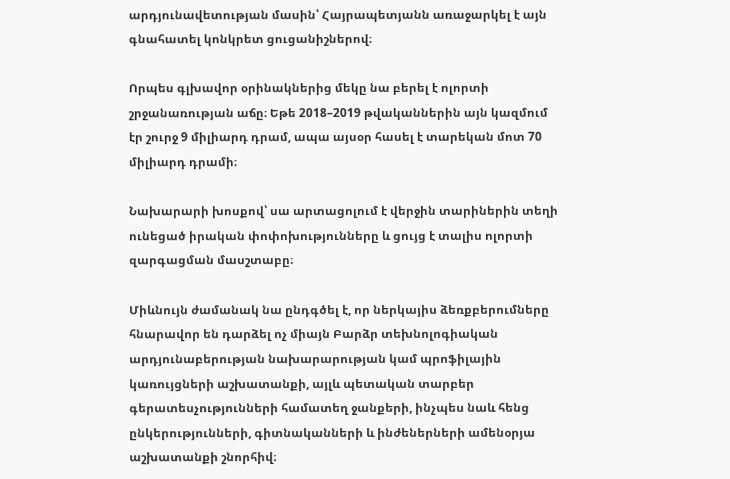արդյունավետության մասին՝ Հայրապետյանն առաջարկել է այն գնահատել կոնկրետ ցուցանիշներով։

Որպես գլխավոր օրինակներից մեկը նա բերել է ոլորտի շրջանառության աճը։ Եթե 2018–2019 թվականներին այն կազմում էր շուրջ 9 միլիարդ դրամ, ապա այսօր հասել է տարեկան մոտ 70 միլիարդ դրամի։

Նախարարի խոսքով՝ սա արտացոլում է վերջին տարիներին տեղի ունեցած իրական փոփոխությունները և ցույց է տալիս ոլորտի զարգացման մասշտաբը։

Միևնույն ժամանակ նա ընդգծել է, որ ներկայիս ձեռքբերումները հնարավոր են դարձել ոչ միայն Բարձր տեխնոլոգիական արդյունաբերության նախարարության կամ պրոֆիլային կառույցների աշխատանքի, այլև պետական տարբեր գերատեսչությունների համատեղ ջանքերի, ինչպես նաև հենց ընկերությունների, գիտնականների և ինժեներների ամենօրյա աշխատանքի շնորհիվ։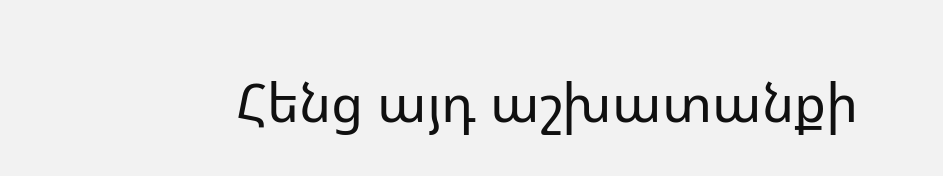Հենց այդ աշխատանքի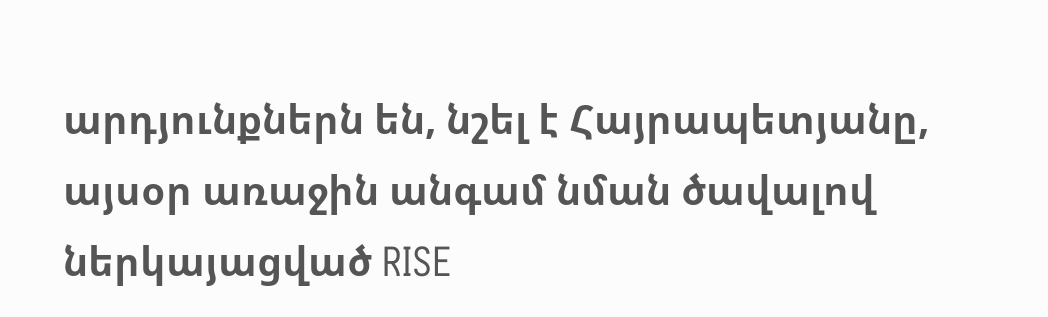արդյունքներն են, նշել է Հայրապետյանը, այսօր առաջին անգամ նման ծավալով ներկայացված RISE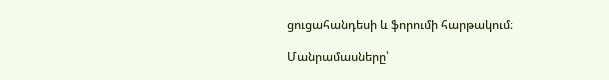ցուցահանդեսի և ֆորումի հարթակում։

Մանրամասները՝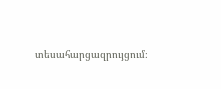տեսահարցազրույցում։